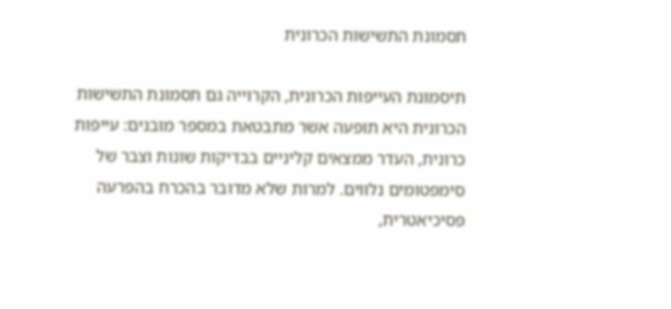תסמונת התשישות הכרונית

תיסמונת העייפות הכרונית, הקרוייה גם תסמונת התשישות הכרונית היא תופעה אשר מתבטאת במספר מובנים: עייפות כרונית, העדר ממצאים קליניים בבדיקות שונות וצבר של סימפטומים נלווים. למרות שלא מדובר בהכרח בהפרעה פסיכיאטרית,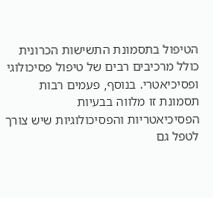הטיפול בתסמונת התשישות הכרונית כולל מרכיבים רבים של טיפול פסיכולוגי ופסיכיאטרי. בנוסף, פעמים רבות תסמונת זו מלווה בבעיות הפסיכיאטריות והפסיכולוגיות שיש צורך לטפל גם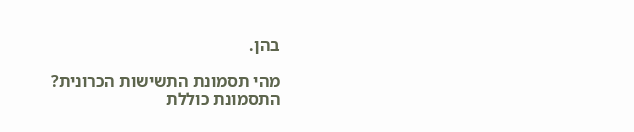בהן.

מהי תסמונת התשישות הכרונית?
התסמונת כוללת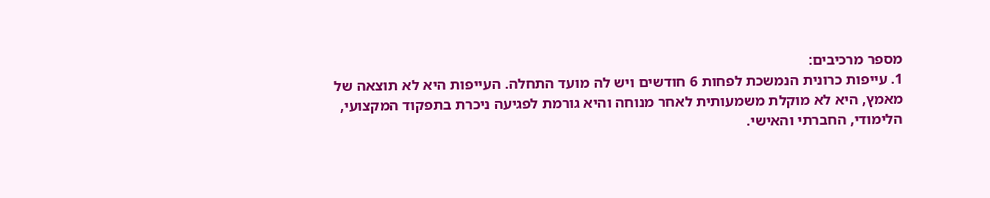מספר מרכיבים:
1. עייפות כרונית הנמשכת לפחות 6 חודשים ויש לה מועד התחלה. העייפות היא לא תוצאה של מאמץ, היא לא מוקלת משמעותית לאחר מנוחה והיא גורמת לפגיעה ניכרת בתפקוד המקצועי, הלימודי, החברתי והאישי.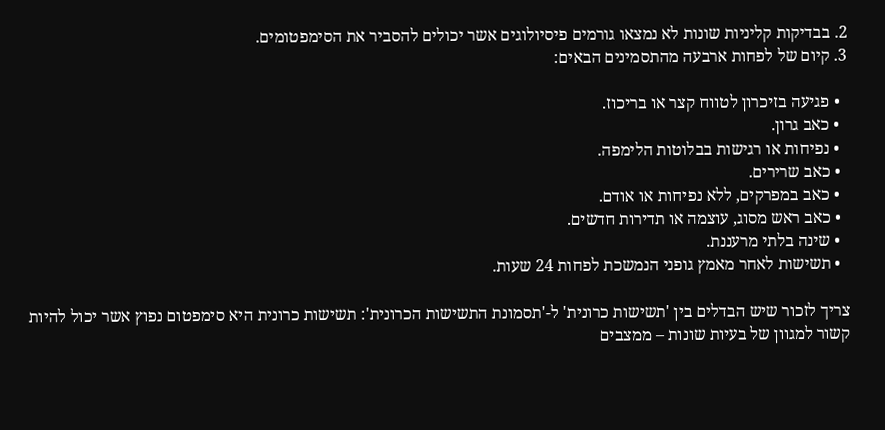2. בבדיקות קליניות שונות לא נמצאו גורמים פיסיולוגים אשר יכולים להסביר את הסימפטומים.
3. קיום של לפחות ארבעה מהתסמינים הבאים:

  • פגיעה בזיכרון לטווח קצר או בריכוז.
  • כאב גרון.
  • נפיחות או רגישות בבלוטות הלימפה.
  • כאב שרירים.
  • כאב במפרקים, ללא נפיחות או אודם.
  • כאב ראש מסוג, עוצמה או תדירות חדשים.
  • שינה בלתי מרעננת.
  • תשישות לאחר מאמץ גופני הנמשכת לפחות 24 שעות.

צריך לזכור שיש הבדלים בין 'תשישות כרונית' ל-'תסמונת התשישות הכרונית': תשישות כרונית היא סימפטום נפוץ אשר יכול להיות קשור למגוון של בעיות שונות – ממצבים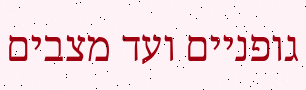גופניים ועד מצבים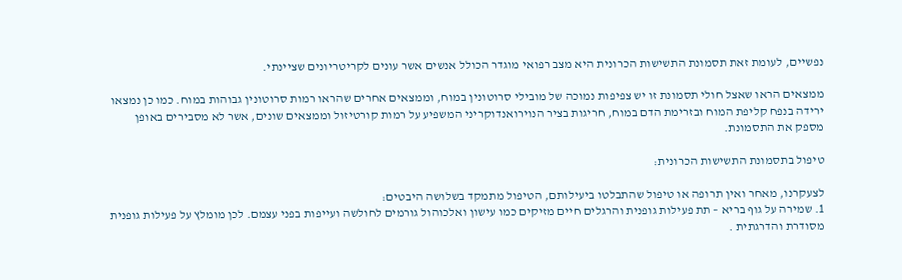נפשיים, לעומת זאת תסמונת התשישות הכרונית היא מצב רפואי מוגדר הכולל אנשים אשר עונים לקריטריונים שציינתי.

ממצאים הראו שאצל חולי תסמונת זו יש צפיפות נמוכה של מובילי סרוטונין במוח, וממצאים אחרים שהראו רמות סרוטונין גבוהות במוח. כמו כן נמצאו ירידה בנפח קליפת המוח ובזרימת הדם במוח, חריגות בציר הנוירואנדוקריני המשפיע על רמות קורטיזול וממצאים שונים, אשר לא מסבירים באופן מספק את התסמונת.

טיפול בתסמונת התשישות הכרונית:

לצעקרנו, מאחר ואין תרופה או טיפול שהתבלטו ביעילותם, הטיפול מתמקד בשלושה היבטים:
1. שמירה על גוף בריא – תת פעילות גופנית והרגלים חיים מזיקים כמו עישון ואלכוהול גורמים לחולשה ועייפות בפני עצמם. לכן מומלץ על פעילות גופנית מסודרת והדרגתית .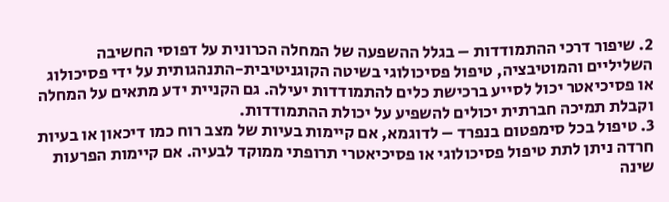2. שיפור דרכי ההתמודדות – בגלל ההשפעה של המחלה הכרונית על דפוסי החשיבה השליליים והמוטיבציה, טיפול פסיכולוגי בשיטה הקוגניטיבית-התנהגותית על ידי פסיכולוג או פסיכיאטר יכול לסייע ברכישת כלים להתמודדות יעילה. גם הקניית ידע מתאים על המחלה וקבלת תמיכה חברתית יכולים להשפיע על יכולת ההתמודדות.
3. טיפול בכל סימפטום בנפרד – לדוגמא, אם קיימות בעיות של מצב רוח כמו דיכאון או בעיות חרדה ניתן לתת טיפול פסיכולוגי או פסיכיאטרי תרופתי ממוקד לבעיה. אם קיימות הפרעות שינה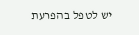יש לטפל בהפרעת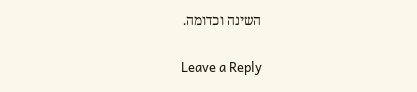השינה וכדומה.

Leave a Reply